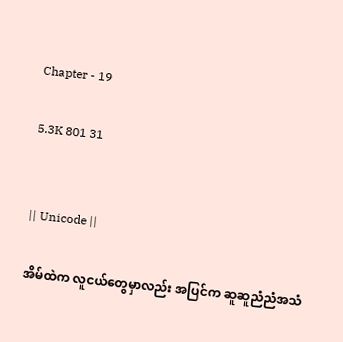Chapter - 19

5.3K 801 31


|| Unicode ||

အိမ်ထဲက လူငယ်တွေမှာလည်း အပြင်က ဆူဆူညံညံအသံ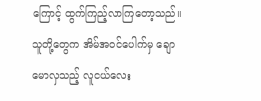ကြောင့် ထွက်ကြည့်လာကြတော့သည်။ သူတို့တွေက အိမ်အဝင်ပေါက်မှ ချောမောလှသည့် လူငယ်လေး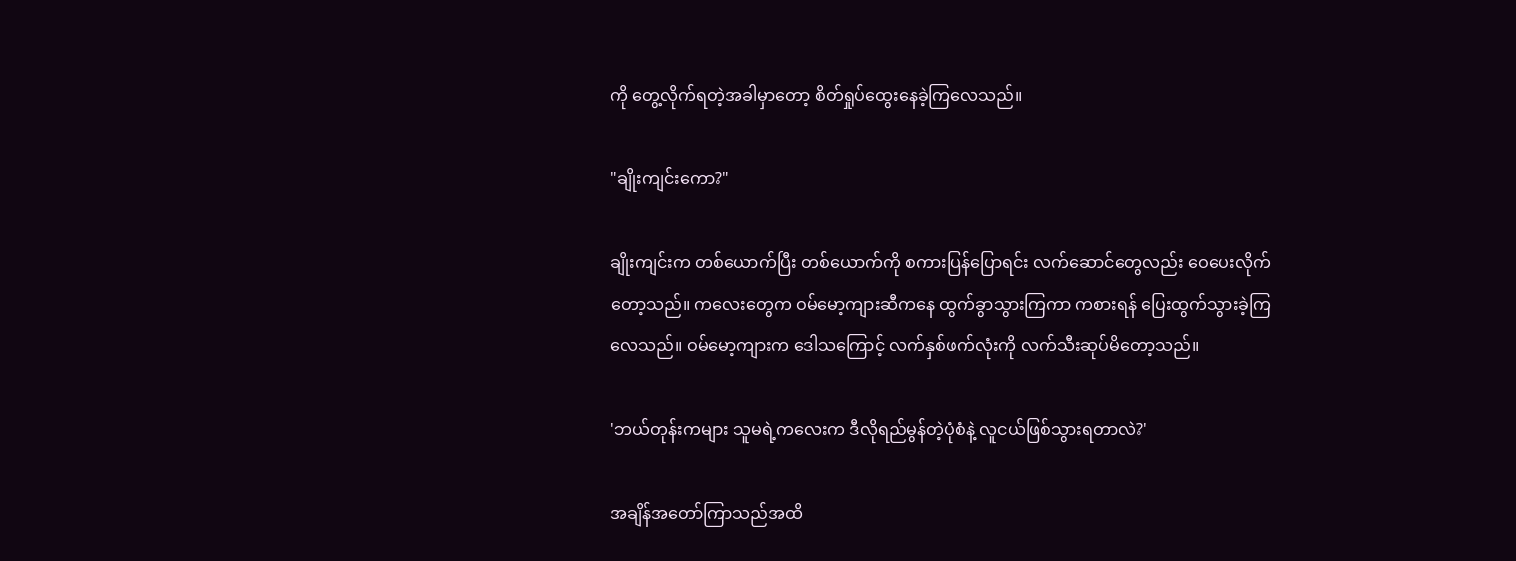ကို တွေ့လိုက်ရတဲ့အခါမှာတော့ စိတ်ရှုပ်ထွေးနေခဲ့ကြလေသည်။

"ချိုးကျင်းကော?"

ချိုးကျင်းက တစ်ယောက်ပြီး တစ်ယောက်ကို စကားပြန်ပြောရင်း လက်ဆောင်တွေလည်း ဝေပေးလိုက်တော့သည်။ ကလေးတွေက ဝမ်မော့ကျားဆီကနေ ထွက်ခွာသွားကြကာ ကစားရန် ပြေးထွက်သွားခဲ့ကြလေသည်။ ဝမ်မော့ကျားက ဒေါသကြောင့် လက်နှစ်ဖက်လုံးကို လက်သီးဆုပ်မိတော့သည်။

'ဘယ်တုန်းကများ သူမရဲ့ကလေးက ဒီလိုရည်မွန်တဲ့ပုံစံနဲ့ လူငယ်ဖြစ်သွားရတာလဲ?'

အချိန်အတော်ကြာသည်အထိ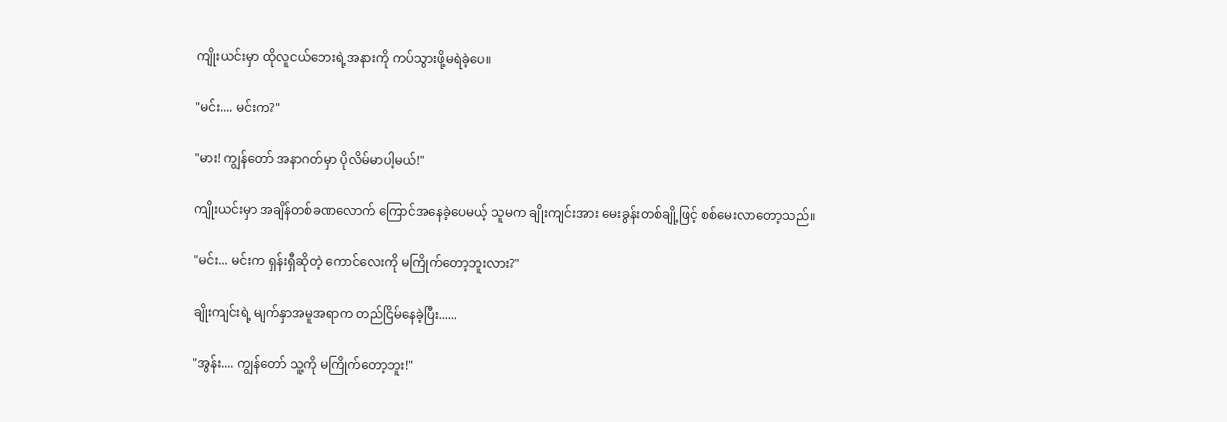ကျိုးယင်းမှာ ထိုလူငယ်ဘေးရဲ့အနားကို ကပ်သွားဖို့မရဲခဲ့ပေ။

"မင်း.... မင်းက?"

"မား! ကျွန်တော် အနာဂတ်မှာ ပိုလိမ်မာပါ့မယ်!"

ကျိုးယင်းမှာ အချိန်တစ်ခဏလောက် ကြောင်အနေခဲ့ပေမယ့် သူမက ချိုးကျင်းအား မေးခွန်းတစ်ချို့ဖြင့် စစ်မေးလာတော့သည်။

"မင်း... မင်းက ရှန်းရှီဆိုတဲ့ ကောင်လေးကို မကြိုက်တော့ဘူးလား?"

ချိုးကျင်းရဲ့ မျက်နှာအမူအရာက တည်ငြိမ်နေခဲ့ပြီး......

"အွန်း.... ကျွန်တော် သူ့ကို မကြိုက်တော့ဘူး!"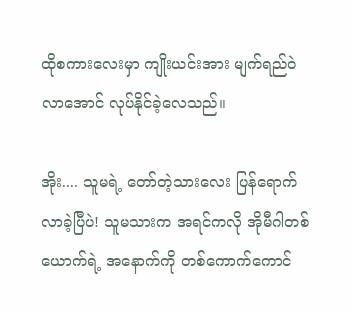ထိုစကားလေးမှာ ကျိုးယင်းအား မျက်ရည်ဝဲလာအောင် လုပ်နိုင်ခဲ့လေသည်။

အိုး.... သူမရဲ့ တော်တဲ့သားလေး ပြန်ရောက်လာခဲ့ပြီပဲ! သူမသားက အရင်ကလို အိုမီဂါ‌တစ်ယောက်ရဲ့ ‌အနောက်ကို တစ်ကောက်ကောင်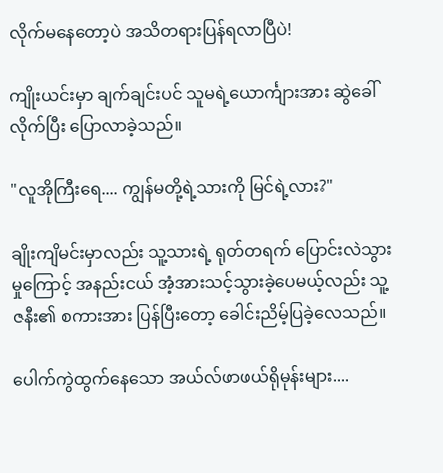လိုက်မနေတော့ပဲ အသိတရားပြန်ရလာပြီပဲ!

ကျိုးယင်းမှာ ချက်ချင်းပင် သူမရဲ့ယောင်္ကျားအား ဆွဲခေါ်လိုက်ပြီး ပြောလာခဲ့သည်။

"လူအိုကြီးရေ.... ကျွန်မတို့ရဲ့သားကို မြင်ရဲ့လား?"

ချိုးကျိမင်းမှာလည်း သူ့သားရဲ့ ရုတ်တရက် ပြောင်းလဲသွားမှုကြောင့် အနည်းငယ် အံ့အားသင့်သွားခဲ့ပေမယ့်လည်း သူ့ဇနီး၏ စကားအား ပြန်ပြီးတော့ ခေါင်းညိမ့်ပြခဲ့လေသည်။

ပေါက်ကွဲထွက်နေသော အယ်လ်ဖာဖယ်ရိုမုန်းများ....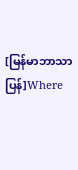[မြန်မာဘာသာပြန်]Where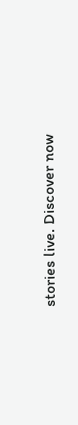stories live. Discover now